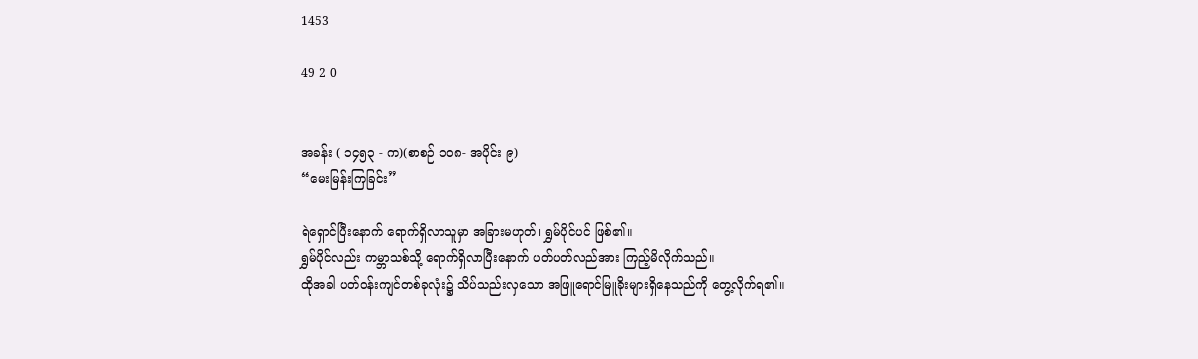1453

49 2 0


အခန်း ( ၁၄၅၃ - က)(စာစဉ် ၁၀၈- အပိုင်း ၉)
“မေးမြန်းကြခြင်း”

ရဲရှောင်ပြီးနောက် ရောက်ရှိလာသူမှာ အခြားမဟုတ်၊ ရွှမ်ပိုင်ပင် ဖြစ်၏။
ရွှမ်ပိုင်လည်း ကမ္ဘာသစ်သို့ ရောက်ရှိလာပြီးနောက် ပတ်ပတ်လည်အား ကြည့်မိလိုက်သည်။
ထိုအခါ ပတ်ဝန်းကျင်တစ်ခုလုံး၌ သိပ်သည်းလှသော အဖြူရောင်မြူခိုးများရှိနေသည်ကို တွေ့လိုက်ရ၏။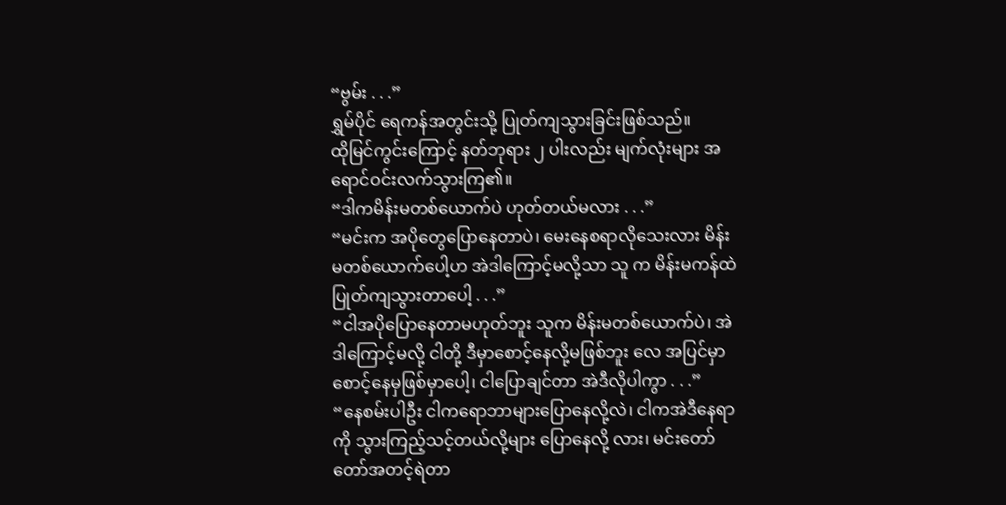“ဗွမ်း . . .”
ရွှမ်ပိုင် ရေကန်အတွင်းသို့ ပြုတ်ကျသွားခြင်းဖြစ်သည်။
ထိုမြင်ကွင်းကြောင့် နတ်ဘုရား ၂ ပါးလည်း မျက်လုံးများ အရောင်ဝင်းလက်သွားကြ၏။
“ဒါကမိန်းမတစ်ယောက်ပဲ ဟုတ်တယ်မလား . . .”
“မင်းက အပိုတွေပြောနေတာပဲ၊ မေးနေစရာလိုသေးလား မိန်းမတစ်ယောက်ပေါ့ဟ အဲဒါကြောင့်မလို့သာ သူ က မိန်းမကန်ထဲပြုတ်ကျသွားတာပေါ့ . . .”
“ငါအပိုပြောနေတာမဟုတ်ဘူး သူက မိန်းမတစ်ယောက်ပဲ၊ အဲဒါကြောင့်မလို့ ငါတို့ ဒီမှာစောင့်နေလို့မဖြစ်ဘူး လေ အပြင်မှာစောင့်နေမှဖြစ်မှာပေါ့၊ ငါပြောချင်တာ အဲဒီလိုပါကွာ . . .”
“နေစမ်းပါဦး ငါကရောဘာများပြောနေလို့လဲ၊ ငါကအဲဒီနေရာကို သွားကြည့်သင့်တယ်လို့များ ပြောနေလို့ လား၊ မင်းတော်တော်အတင့်ရဲတာ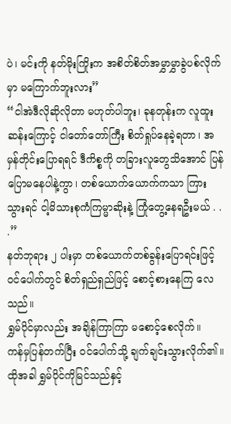ပဲ၊ မင်းကို နတ်မိုးကြိုးက အစိတ်စိတ်အမွှာမွှာခွဲပစ်လိုက်မှာ မကြောက်ဘူးလား”
“ငါအဲဒီလိုဆိုလိုတာ မဟုတ်ပါဘူး၊ ခုနတုန်းက လူထူးဆန်းကြောင့် ငါတော်တော်ကြီး စိတ်ရှုပ်နေခဲ့ရတာ၊ အမှန်တိုင်းပြောရရင် ဒီကိစ္စကို တခြားလူတွေသိအောင် ပြန်ပြောမနေပါနဲ့ကွာ၊ တစ်ယောက်ယောက်ကသာ ကြား သွားရင် ငါ့မိသားစုကံကြမ္မာဆိုးနဲ့ ကြုံတွေ့နေရဦးမယ် . . .”
နတ်ဘုရား ၂ ပါးမှာ တစ်ယောက်တစ်ခွန်းပြောရင်းဖြင့် ဝင်ပေါက်တွင် စိတ်ရှည်ရှည်ဖြင့် စောင့်စားနေကြ လေသည်။
ရွှမ်ပိုင်မှာလည်း အချိန်ကြာကြာ မစောင့်စေလိုက်။
ကန်မှပြန်တက်ပြီး ဝင်ပေါက်သို့ ချက်ချင်းသွားလိုက်၏။
ထိုအခါ ရွှမ်ပိုင်ကိုမြင်သည်နှင့်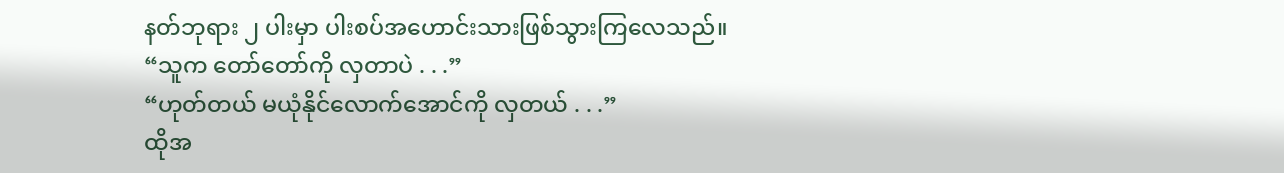နတ်ဘုရား ၂ ပါးမှာ ပါးစပ်အဟောင်းသားဖြစ်သွားကြလေသည်။
“သူက တော်တော်ကို လှတာပဲ . . .”
“ဟုတ်တယ် မယုံနိုင်လောက်အောင်ကို လှတယ် . . .”
ထိုအ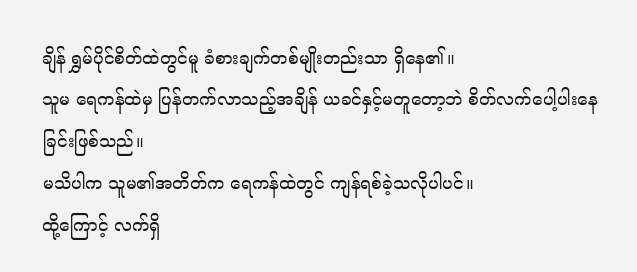ချိန် ရွှမ်ပိုင်စိတ်ထဲတွင်မူ ခံစားချက်တစ်မျိုးတည်းသာ ရှိနေ၏။
သူမ ရေကန်ထဲမှ ပြန်တက်လာသည့်အချိန် ယခင်နှင့်မတူတော့ဘဲ စိတ်လက်ပေါ့ပါးနေခြင်းဖြစ်သည်။
မသိပါက သူမ၏အတိတ်က ရေကန်ထဲတွင် ကျန်ရစ်ခဲ့သလိုပါပင်။
ထို့ကြောင့် လက်ရှိ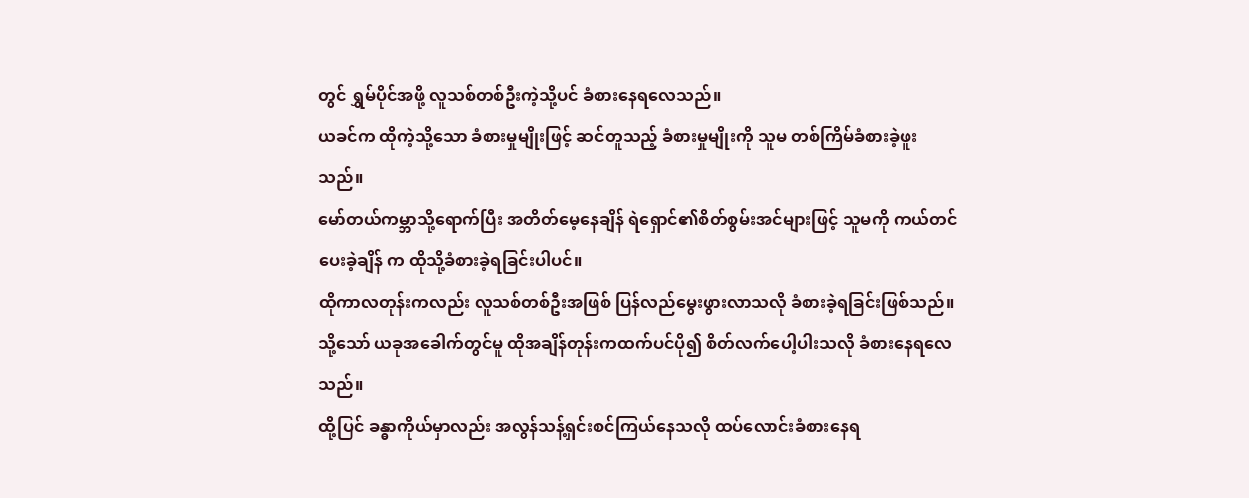တွင် ရွှမ်ပိုင်အဖို့ လူသစ်တစ်ဦးကဲ့သို့ပင် ခံစားနေရလေသည်။
ယခင်က ထိုကဲ့သို့သော ခံစားမှုမျိုးဖြင့် ဆင်တူသည့် ခံစားမှုမျိုးကို သူမ တစ်ကြိမ်ခံစားခဲ့ဖူးသည်။
မော်တယ်ကမ္ဘာသို့ရောက်ပြီး အတိတ်မေ့နေချိန် ရဲရှောင်၏စိတ်စွမ်းအင်များဖြင့် သူမကို ကယ်တင်ပေးခဲ့ချိန် က ထိုသို့ခံစားခဲ့ရခြင်းပါပင်။
ထိုကာလတုန်းကလည်း လူသစ်တစ်ဦးအဖြစ် ပြန်လည်မွေးဖွားလာသလို ခံစားခဲ့ရခြင်းဖြစ်သည်။
သို့သော် ယခုအခေါက်တွင်မူ ထိုအချိန်တုန်းကထက်ပင်ပို၍ စိတ်လက်ပေါ့ပါးသလို ခံစားနေရလေသည်။
ထို့ပြင် ခန္ဓာကိုယ်မှာလည်း အလွန်သန့်ရှင်းစင်ကြယ်နေသလို ထပ်လောင်းခံစားနေရ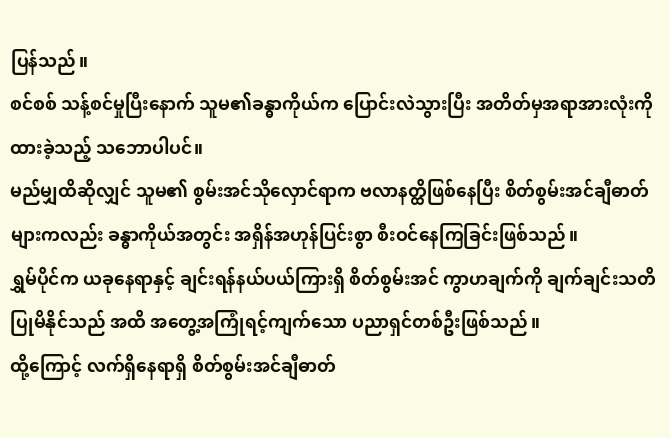ပြန်သည်။
စင်စစ် သန့်စင်မှုပြီးနောက် သူမ၏ခန္ဓာကိုယ်က ပြောင်းလဲသွားပြီး အတိတ်မှအရာအားလုံးကို ထားခဲ့သည့် သဘောပါပင်။
မည်မျှထိဆိုလျှင် သူမ၏ စွမ်းအင်သိုလှောင်ရာက ဗလာနတ္ထိဖြစ်နေပြီး စိတ်စွမ်းအင်ချီဓာတ်များကလည်း ခန္ဓာကိုယ်အတွင်း အရှိန်အဟုန်ပြင်းစွာ စီးဝင်နေကြခြင်းဖြစ်သည်။
ရွှမ်ပိုင်က ယခုနေရာနှင့် ချင်းရန်နယ်ပယ်ကြားရှိ စိတ်စွမ်းအင် ကွာဟချက်ကို ချက်ချင်းသတိပြုမိနိုင်သည် အထိ အတွေ့အကြုံရင့်ကျက်သော ပညာရှင်တစ်ဦးဖြစ်သည်။
ထို့ကြောင့် လက်ရှိနေရာရှိ စိတ်စွမ်းအင်ချီဓာတ်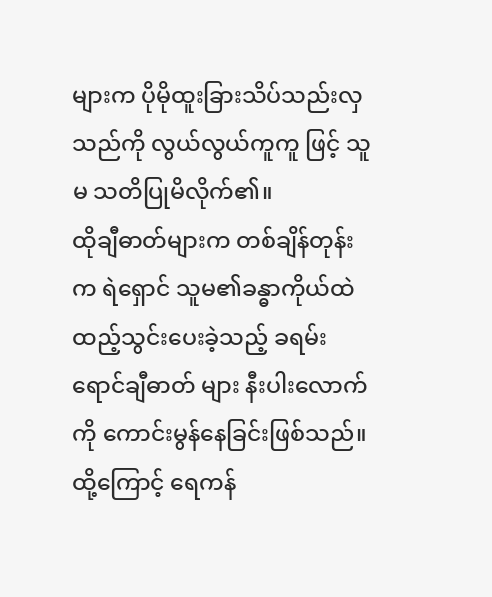များက ပိုမိုထူးခြားသိပ်သည်းလှသည်ကို လွယ်လွယ်ကူကူ ဖြင့် သူမ သတိပြုမိလိုက်၏။
ထိုချီဓာတ်များက တစ်ချိန်တုန်းက ရဲရှောင် သူမ၏ခန္ဓာကိုယ်ထဲ ထည့်သွင်းပေးခဲ့သည့် ခရမ်းရောင်ချီဓာတ် များ နီးပါးလောက်ကို ကောင်းမွန်နေခြင်းဖြစ်သည်။
ထို့ကြောင့် ရေကန်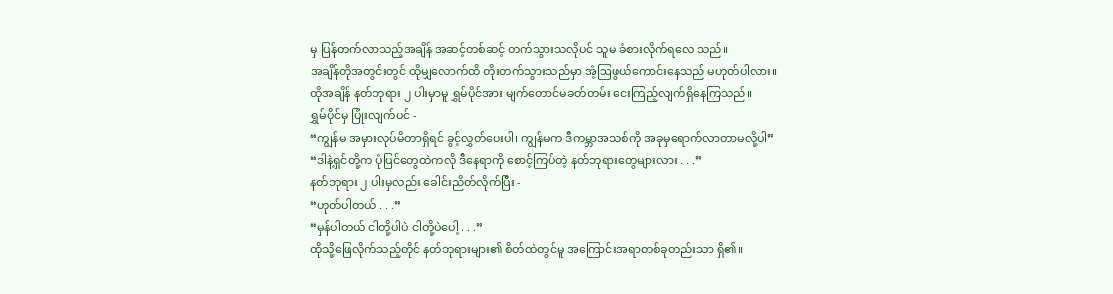မှ ပြန်တက်လာသည့်အချိန် အဆင့်တစ်ဆင့် တက်သွားသလိုပင် သူမ ခံစားလိုက်ရလေ သည်။
အချိန်တိုအတွင်းတွင် ထိုမျှလောက်ထိ တိုးတက်သွားသည်မှာ အံ့ဩဖွယ်ကောင်းနေသည် မဟုတ်ပါလား။
ထိုအချိန် နတ်ဘုရား ၂ ပါးမှာမူ ရွှမ်ပိုင်အား မျက်တောင်မခတ်တမ်း ငေးကြည့်လျက်ရှိနေကြသည်။
ရွှမ်ပိုင်မှ ပြုံးလျက်ပင် -
“ကျွန်မ အမှားလုပ်မိတာရှိရင် ခွင့်လွှတ်ပေးပါ၊ ကျွန်မက ဒီကမ္ဘာအသစ်ကို အခုမှရောက်လာတာမလို့ပါ”
“ဒါနဲ့ရှင်တို့က ပုံပြင်တွေထဲကလို ဒီနေရာကို စောင့်ကြပ်တဲ့ နတ်ဘုရားတွေများလား . . .”
နတ်ဘုရား ၂ ပါးမှလည်း ခေါင်းညိတ်လိုက်ပြီး -
“ဟုတ်ပါတယ် . . .”
“မှန်ပါတယ် ငါတို့ပါပဲ ငါတို့ပဲပေါ့ . . .”
ထိုသို့ဖြေလိုက်သည့်တိုင် နတ်ဘုရားများ၏ စိတ်ထဲတွင်မူ အကြောင်းအရာတစ်ခုတည်းသာ ရှိ၏။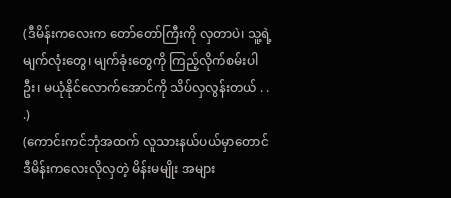(ဒီမိန်းကလေးက တော်တော်ကြီးကို လှတာပဲ၊ သူ့ရဲ့ မျက်လုံးတွေ၊ မျက်ခုံးတွေကို ကြည့်လိုက်စမ်းပါဦး၊ မယုံနိုင်လောက်အောင်ကို သိပ်လှလွန်းတယ် . . .)
(ကောင်းကင်ဘုံအထက် လူသားနယ်ပယ်မှာတောင် ဒီမိန်းကလေးလိုလှတဲ့ မိန်းမမျိုး အများ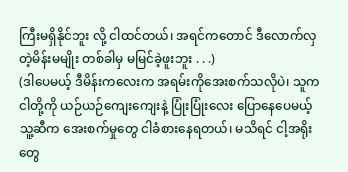ကြီးမရှိနိုင်ဘူး လို့ ငါထင်တယ်၊ အရင်ကတောင် ဒီလောက်လှတဲ့မိန်းမမျိုး တစ်ခါမှ မမြင်ခဲ့ဖူးဘူး . . .)
(ဒါပေမယ့် ဒီမိန်းကလေးက အရမ်းကိုအေးစက်သလိုပဲ၊ သူက ငါတို့ကို ယဉ်ယဉ်ကျေးကျေးနဲ့ ပြုံးပြုံးလေး ပြောနေပေမယ့် သူ့ဆီက အေးစက်မှုတွေ ငါခံစားနေရတယ်၊ မသိရင် ငါ့အရိုးတွေ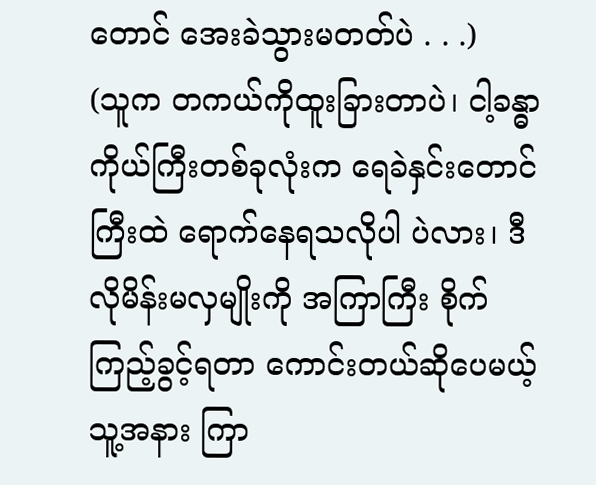တောင် အေးခဲသွားမတတ်ပဲ . . .)
(သူက တကယ်ကိုထူးခြားတာပဲ၊ ငါ့ခန္ဓာကိုယ်ကြီးတစ်ခုလုံးက ရေခဲနှင်းတောင်ကြီးထဲ ရောက်နေရသလိုပါ ပဲလား၊ ဒီလိုမိန်းမလှမျိုးကို အကြာကြီး စိုက်ကြည့်ခွင့်ရတာ ကောင်းတယ်ဆိုပေမယ့် သူ့အနား ကြာ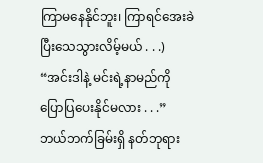ကြာမနေနိုင်ဘူး၊ ကြာရင်အေးခဲပြီးသေသွားလိမ့်မယ် . . .)
“အင်းဒါနဲ့ မင်းရဲ့နာမည်ကို ပြောပြပေးနိုင်မလား . . .”
ဘယ်ဘက်ခြမ်းရှိ နတ်ဘုရား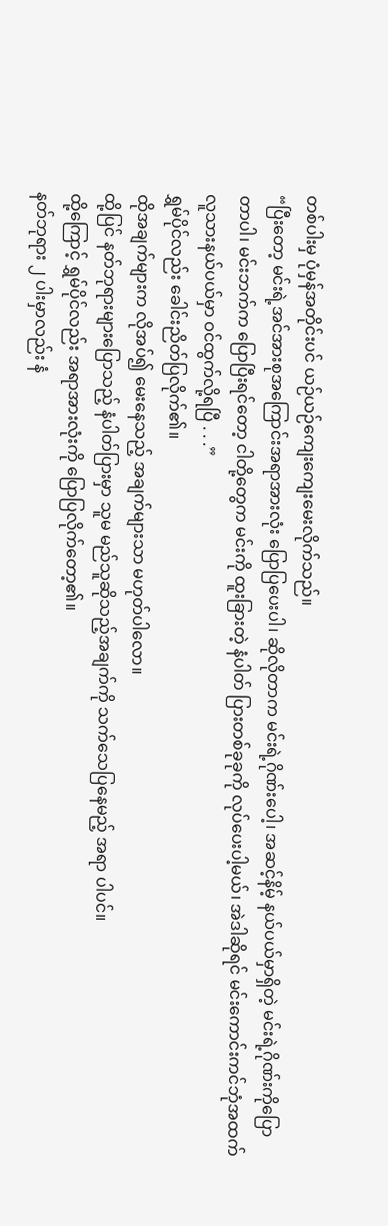တစ်ပါးမှ ပုံမှန်အတိုင်းပင် ယဉ်ယဉ်ကျေးကျေးမေးလိုက်သည်။
“ပြီးတော့ မင်းရဲ့အင်အားစုအကြောင်းအရာအားလုံး ပြောပြပေးပါ၊ ဆိုလိုတာက မင်းရဲ့ဂိုဏ်းပေါ့၊ အဆင့်နိမ့် နယ်ပယ်မှာရှိတဲ့ မင်းရဲ့ဂိုဏ်းကိုပြောတာပါ၊ မင်းဘက်က ပြောပြီးရင်တော့ ငါတို့တွေက မင်းကို ထူးခြားတဲ့ နံပါတ် ပြားတစ်ခုခုကို လုပ်ပေးပါ့မယ်၊ အဲဒါဆိုရင် မင်းကောင်းကင်ဘုံအထက် လူသားနယ်ပယ်မှာ ဝင်ထွက်လို့ရပြီ . . .”
ရွှမ်ပိုင်လည်း ခေါင်းညိတ်ပြလိုက်၏။
ထိုအချက်များက လိုအပ်၍ မေးနေသည့် အချက်များသာ မဟုတ်ပါလော။
ထို့ပြင် နတ်ဘုရားများပြောသည့် နံပါတ်ပြားမှာ သူမ မည်သူဆိုသည့်အချက်ကို သက်သေပြနေမည့် အရာ ပါပင်။
ထို့ကြောင့် ရွှမ်ပိုင်လည်း အရာအားလုံးကို ပြောပြလိုက်တော့၏။
နတ်ဘုရား ၂ ပါးမှာလည်း နံ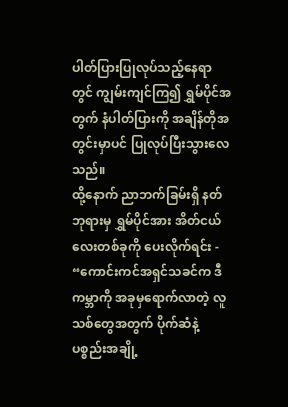ပါတ်ပြားပြုလုပ်သည့်နေရာတွင် ကျွမ်းကျင်ကြ၍ ရွှမ်ပိုင်အတွက် နံပါတ်ပြားကို အချိန်တိုအတွင်းမှာပင် ပြုလုပ်ပြီးသွားလေသည်။
ထို့နောက် ညာဘက်ခြမ်းရှိ နတ်ဘုရားမှ ရွှမ်ပိုင်အား အိတ်ငယ်လေးတစ်ခုကို ပေးလိုက်ရင်း -
“ကောင်းကင်အရှင်သခင်က ဒီကမ္ဘာကို အခုမှရောက်လာတဲ့ လူသစ်တွေအတွက် ပိုက်ဆံနဲ့ ပစ္စည်းအချို့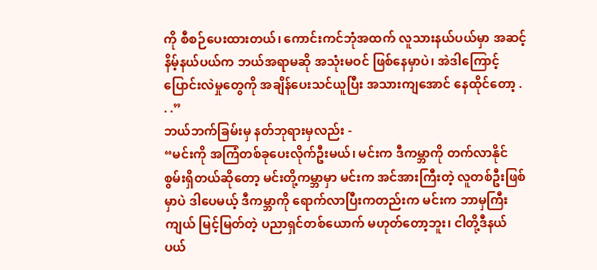ကို စီစဉ်ပေးထားတယ်၊ ကောင်းကင်ဘုံအထက် လူသားနယ်ပယ်မှာ အဆင့်နိမ့်နယ်ပယ်က ဘယ်အရာမဆို အသုံးမဝင် ဖြစ်နေမှာပဲ၊ အဲဒါကြောင့် ပြောင်းလဲမှုတွေကို အချိန်ပေးသင်ယူပြီး အသားကျအောင် နေထိုင်တော့ . . .”
ဘယ်ဘက်ခြမ်းမှ နတ်ဘုရားမှလည်း -
“မင်းကို အကြံတစ်ခုပေးလိုက်ဦးမယ်၊ မင်းက ဒီကမ္ဘာကို တက်လာနိုင်စွမ်းရှိတယ်ဆိုတော့ မင်းတို့ကမ္ဘာမှာ မင်းက အင်အားကြီးတဲ့ လူတစ်ဦးဖြစ်မှာပဲ ဒါပေမယ့် ဒီကမ္ဘာကို ရောက်လာပြီးကတည်းက မင်းက ဘာမှကြီးကျယ် မြင့်မြတ်တဲ့ ပညာရှင်တစ်ယောက် မဟုတ်တော့ဘူး၊ ငါတို့ဒီနယ်ပယ်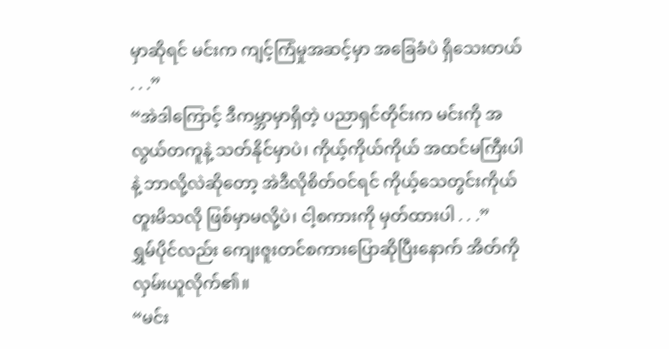မှာဆိုရင် မင်းက ကျင့်ကြံမှုအဆင့်မှာ အခြေခံပဲ ရှိသေးတယ် . . .”
“အဲဒါကြောင့် ဒီကမ္ဘာမှာရှိတဲ့ ပညာရှင်တိုင်းက မင်းကို အလွယ်တကူနဲ့ သတ်နိုင်မှာပဲ၊ ကိုယ့်ကိုယ်ကိုယ် အထင်မကြီးပါနဲ့ ဘာလို့လဲဆိုတော့ အဲဒီလိုစိတ်ဝင်ရင် ကိုယ့်သေတွင်းကိုယ် တူးမိသလို ဖြစ်မှာမလို့ပဲ၊ ငါ့စကားကို မှတ်ထားပါ . . .”
ရွှမ်ပိုင်လည်း ကျေးဇူးတင်စကားပြောဆိုပြီးနောက် အိတ်ကို လှမ်းယူလိုက်၏။
“မင်း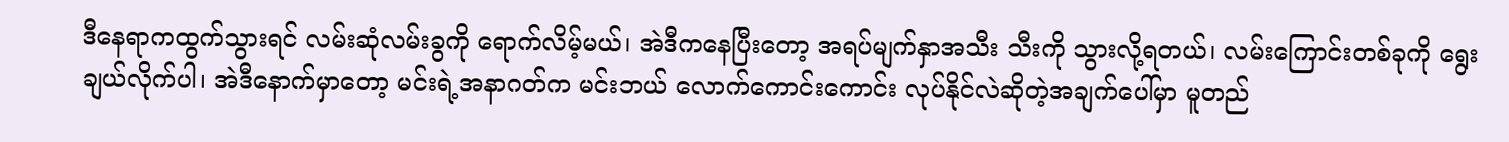ဒီနေရာကထွက်သွားရင် လမ်းဆုံလမ်းခွကို ရောက်လိမ့်မယ်၊ အဲဒီကနေပြီးတော့ အရပ်မျက်နှာအသီး သီးကို သွားလို့ရတယ်၊ လမ်းကြောင်းတစ်ခုကို ရွေးချယ်လိုက်ပါ၊ အဲဒီနောက်မှာတော့ မင်းရဲ့အနာဂတ်က မင်းဘယ် လောက်ကောင်းကောင်း လုပ်နိုင်လဲဆိုတဲ့အချက်ပေါ်မှာ မူတည်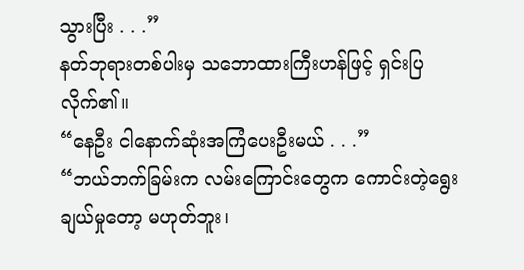သွားပြီး . . .”
နတ်ဘုရားတစ်ပါးမှ သဘောထားကြီးဟန်ဖြင့် ရှင်းပြလိုက်၏။
“နေဦး ငါနောက်ဆုံးအကြံပေးဦးမယ် . . .”
“ဘယ်ဘက်ခြမ်းက လမ်းကြောင်းတွေက ကောင်းတဲ့ရွေးချယ်မှုတော့ မဟုတ်ဘူး၊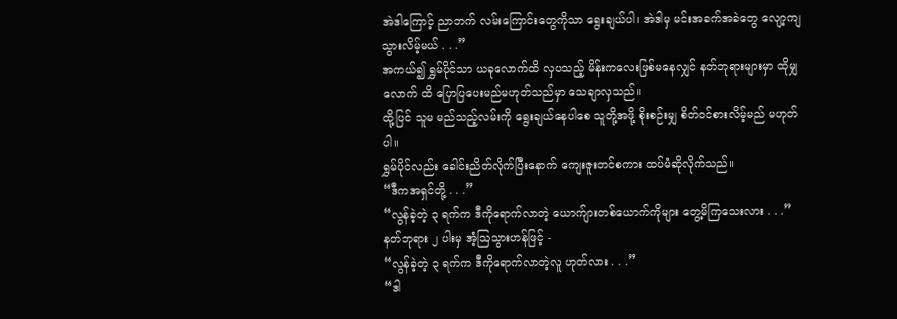အဲဒါကြောင့် ညာဘက် လမ်းကြောင်းတွေကိုသာ ရွေးချယ်ပါ၊ အဲဒါမှ မင်းအခက်အခဲတွေ လျော့ကျသွားလိမ့်မယ် . . .”
အကယ်၍ ရွှမ်ပိုင်သာ ယခုလောက်ထိ လှပသည့် မိန်းကလေးဖြစ်မနေလျှင် နတ်ဘုရားများမှာ ထိုမျှလောက် ထိ ပြောပြပေးမည်မဟုတ်သည်မှာ သေချာလှသည်။
ထို့ပြင် သူမ မည်သည့်လမ်းကို ရွေးချယ်နေပါစေ သူတို့အဖို့ စိုးစဉ်းမျှ စိတ်ဝင်စားလိမ့်မည် မဟုတ်ပါ။
ရွှမ်ပိုင်လည်း ခေါင်းညိတ်လိုက်ပြီးနောက် ကျေးဇူးတင်စကား ထပ်မံဆိုလိုက်သည်။
“ဒီကအရှင်တို့ . . .”
“လွန်ခဲ့တဲ့ ၃ ရက်က ဒီကိုရောက်လာတဲ့ ယောက်ျားတစ်ယောက်ကိုများ တွေ့မိကြသေးလား . . .”
နတ်ဘုရား ၂ ပါးမှ အံ့ဩသွားဟန်ဖြင့် -
“လွန်ခဲ့တဲ့ ၃ ရက်က ဒီကိုရောက်လာတဲ့လူ ဟုတ်လား . . .”
“ဒါ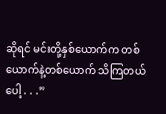ဆိုရင် မင်းတို့နှစ်ယောက်က တစ်ယောက်နဲ့တစ်ယောက် သိကြတယ်ပေါ့ . . .”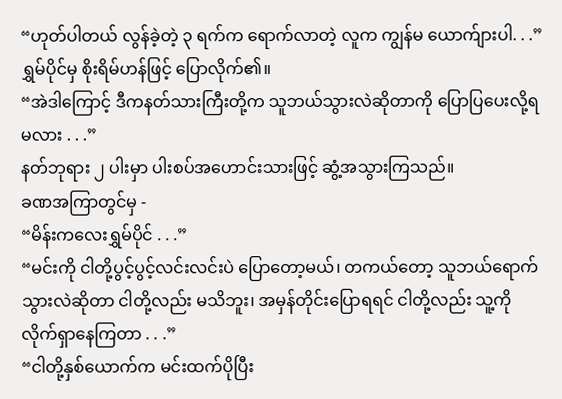“ဟုတ်ပါတယ် လွန်ခဲ့တဲ့ ၃ ရက်က ရောက်လာတဲ့ လူက ကျွန်မ ယောက်ျားပါ. . .”
ရွှမ်ပိုင်မှ စိုးရိမ်ဟန်ဖြင့် ပြောလိုက်၏။
“အဲဒါကြောင့် ဒီကနတ်သားကြီးတို့က သူဘယ်သွားလဲဆိုတာကို ပြောပြပေးလို့ရမလား . . .”
နတ်ဘုရား ၂ ပါးမှာ ပါးစပ်အဟောင်းသားဖြင့် ဆွံ့အသွားကြသည်။
ခဏအကြာတွင်မှ -
“မိန်းကလေးရွှမ်ပိုင် . . .”
“မင်းကို ငါတို့ပွင့်ပွင့်လင်းလင်းပဲ ပြောတော့မယ်၊ တကယ်တော့ သူဘယ်ရောက်သွားလဲဆိုတာ ငါတို့လည်း မသိဘူး၊ အမှန်တိုင်းပြောရရင် ငါတို့လည်း သူ့ကို လိုက်ရှာနေကြတာ . . .”
“ငါတို့နှစ်ယောက်က မင်းထက်ပိုပြီး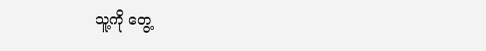သူ့ကို တွေ့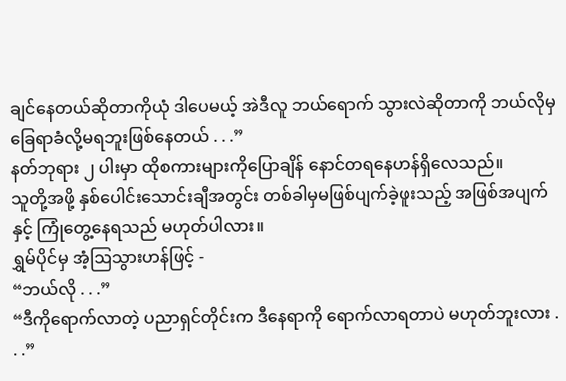ချင်နေတယ်ဆိုတာကိုယုံ ဒါပေမယ့် အဲဒီလူ ဘယ်ရောက် သွားလဲဆိုတာကို ဘယ်လိုမှခြေရာခံလို့မရဘူးဖြစ်နေတယ် . . .”
နတ်ဘုရား ၂ ပါးမှာ ထိုစကားများကိုပြောချိန် နောင်တရနေဟန်ရှိလေသည်။
သူတို့အဖို့ နှစ်ပေါင်းသောင်းချီအတွင်း တစ်ခါမှမဖြစ်ပျက်ခဲ့ဖူးသည့် အဖြစ်အပျက်နှင့် ကြုံတွေ့နေရသည် မဟုတ်ပါလား။
ရွှမ်ပိုင်မှ အံ့ဩသွားဟန်ဖြင့် -
“ဘယ်လို . . .”
“ဒီကိုရောက်လာတဲ့ ပညာရှင်တိုင်းက ဒီနေရာကို ရောက်လာရတာပဲ မဟုတ်ဘူးလား . . .”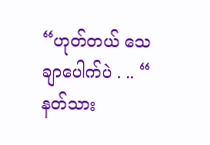“ဟုတ်တယ် သေချာပေါက်ပဲ . .. “
နတ်သား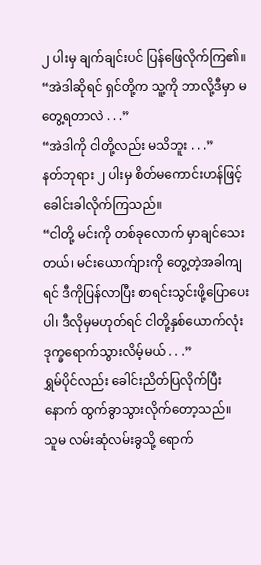၂ ပါးမှ ချက်ချင်းပင် ပြန်ဖြေလိုက်ကြ၏။
“အဲဒါဆိုရင် ရှင်တို့က သူ့ကို ဘာလို့ဒီမှာ မတွေ့ရတာလဲ . . .”
“အဲဒါကို ငါတို့လည်း မသိဘူး . . .”
နတ်ဘုရား ၂ ပါးမှ စိတ်မကောင်းဟန်ဖြင့် ခေါင်းခါလိုက်ကြသည်။
“ငါတို့ မင်းကို တစ်ခုလောက်‌ မှာချင်သေးတယ်၊ မင်းယောက်ျားကို တွေ့တဲ့အခါကျရင် ဒီကိုပြန်လာပြီး စာရင်းသွင်းဖို့ပြောပေးပါ၊ ဒီလိုမှမဟုတ်ရင် ငါတို့နှစ်ယောက်လုံး ဒုက္ခရောက်သွားလိမ့်မယ် . . .”
ရွှမ်ပိုင်လည်း ခေါင်းညိတ်ပြလိုက်ပြီးနောက် ထွက်ခွာသွားလိုက်တော့သည်။
သူမ လမ်းဆုံလမ်းခွသို့ ရောက်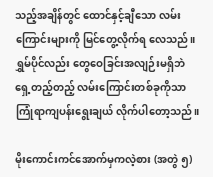သည့်အချိန်တွင် ထောင်နှင့်ချီသော လမ်းကြောင်းများကို မြင်တွေ့လိုက်ရ လေသည်။
ရွှမ်ပိုင်လည်း တွေဝေခြင်းအလျဉ်းမရှိဘဲ ရှေ့တည့်တည့် လမ်းကြောင်းတစ်ခုကိုသာ ကြုံရာကျပန်းရွေးချယ် လိုက်ပါတော့သည်။

မိုးကောင်းကင်အောက်မှကလဲ့စား (အတွဲ ၅)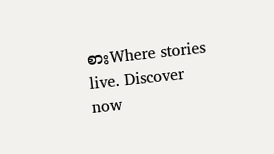စားWhere stories live. Discover now